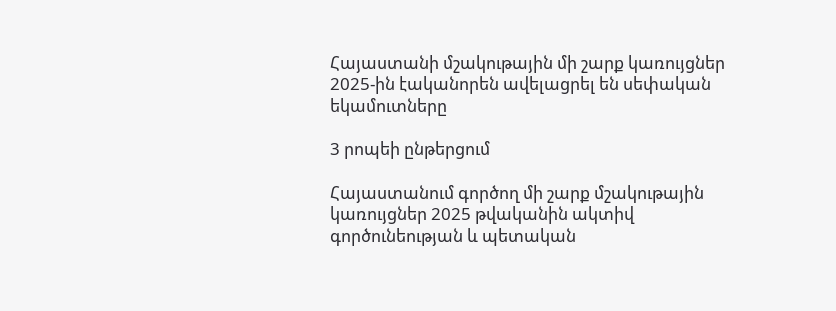Հայաստանի մշակութային մի շարք կառույցներ 2025-ին էականորեն ավելացրել են սեփական եկամուտները

3 րոպեի ընթերցում

Հայաստանում գործող մի շարք մշակութային կառույցներ 2025 թվականին ակտիվ գործունեության և պետական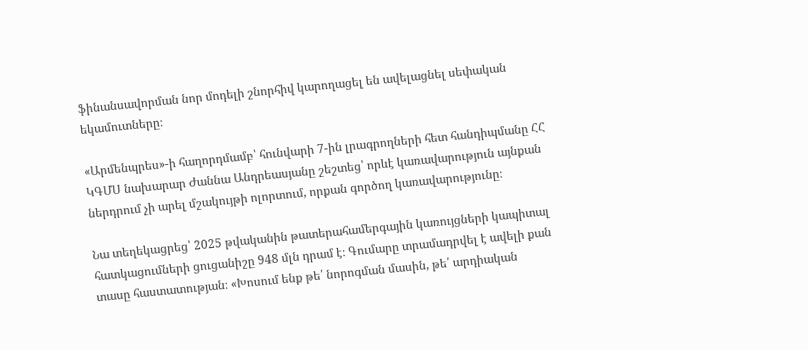ֆինանսավորման նոր մոդելի շնորհիվ կարողացել են ավելացնել սեփական եկամուտները։

«Արմենպրես»-ի հաղորդմամբ՝ հունվարի 7-ին լրագրողների հետ հանդիպմանը ՀՀ ԿԳՄՍ նախարար Ժաննա Անդրեասյանը շեշտեց՝ որևէ կառավարություն այնքան ներդրում չի արել մշակույթի ոլորտում, որքան գործող կառավարությունը։

Նա տեղեկացրեց՝ 2025 թվականին թատերահամերգային կառույցների կապիտալ հատկացումների ցուցանիշը 948 մլն դրամ է։ Գումարը տրամադրվել է ավելի քան տասը հաստատության։ «Խոսում ենք թե՛ նորոգման մասին, թե՛ արդիական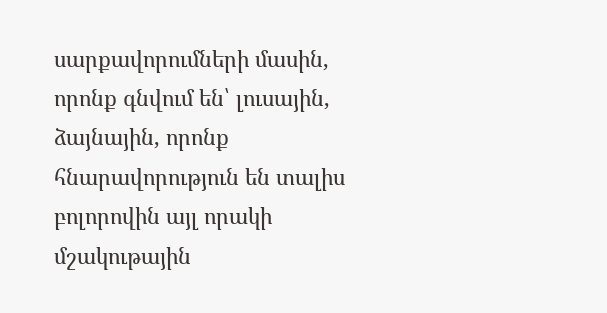սարքավորումների մասին, որոնք գնվում են՝ լուսային, ձայնային, որոնք հնարավորություն են տալիս բոլորովին այլ որակի մշակութային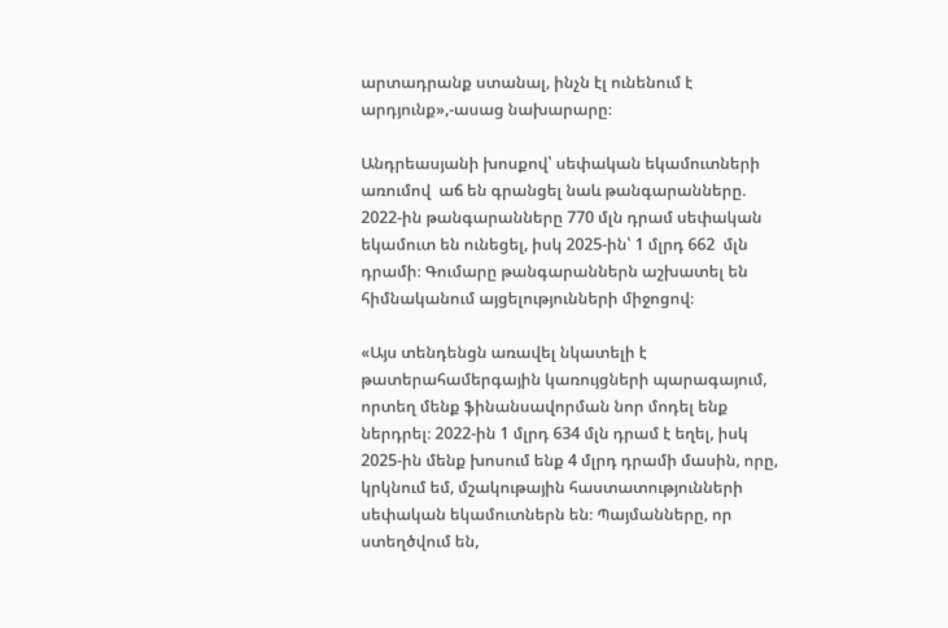արտադրանք ստանալ, ինչն էլ ունենում է արդյունք»,-ասաց նախարարը։

Անդրեասյանի խոսքով՝ սեփական եկամուտների առումով  աճ են գրանցել նաև թանգարանները. 2022-ին թանգարանները 770 մլն դրամ սեփական եկամուտ են ունեցել, իսկ 2025-ին՝ 1 մլրդ 662  մլն դրամի։ Գումարը թանգարաններն աշխատել են հիմնականում այցելությունների միջոցով։

«Այս տենդենցն առավել նկատելի է թատերահամերգային կառույցների պարագայում, որտեղ մենք ֆինանսավորման նոր մոդել ենք ներդրել։ 2022-ին 1 մլրդ 634 մլն դրամ է եղել, իսկ 2025-ին մենք խոսում ենք 4 մլրդ դրամի մասին, որը, կրկնում եմ, մշակութային հաստատությունների սեփական եկամուտներն են։ Պայմանները, որ ստեղծվում են,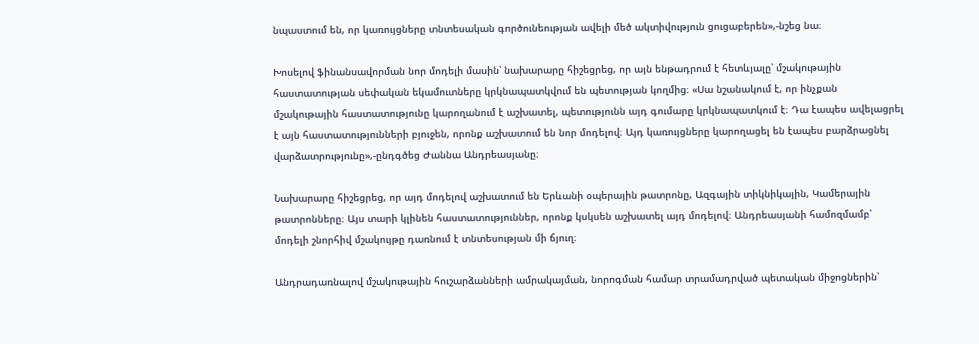նպաստում են, որ կառույցները տնտեսական գործունեության ավելի մեծ ակտիվություն ցուցաբերեն»,-նշեց նա։

Խոսելով ֆինանսավորման նոր մոդելի մասին՝ նախարարը հիշեցրեց, որ այն ենթադրում է հետևյալը՝ մշակութային հաստատության սեփական եկամուտները կրկնապատկվում են պետության կողմից։ «Սա նշանակում է, որ ինչքան  մշակութային հաստատությունը կարողանում է աշխատել, պետությունն այդ գումարը կրկնապատկում է։ Դա էապես ավելացրել է այն հաստատությունների բյուջեն, որոնք աշխատում են նոր մոդելով։ Այդ կառույցները կարողացել են էապես բարձրացնել վարձատրությունը»,-ընդգծեց Ժաննա Անդրեասյանը։

Նախարարը հիշեցրեց, որ այդ մոդելով աշխատում են Երևանի օպերային թատրոնը, Ազգային տիկնիկային, Կամերային թատրոնները։ Այս տարի կլինեն հաստատություններ, որոնք կսկսեն աշխատել այդ մոդելով։ Անդրեասյանի համոզմամբ՝ մոդելի շնորհիվ մշակույթը դառնում է տնտեսության մի ճյուղ։

Անդրադառնալով մշակութային հուշարձանների ամրակայման, նորոգման համար տրամադրված պետական միջոցներին՝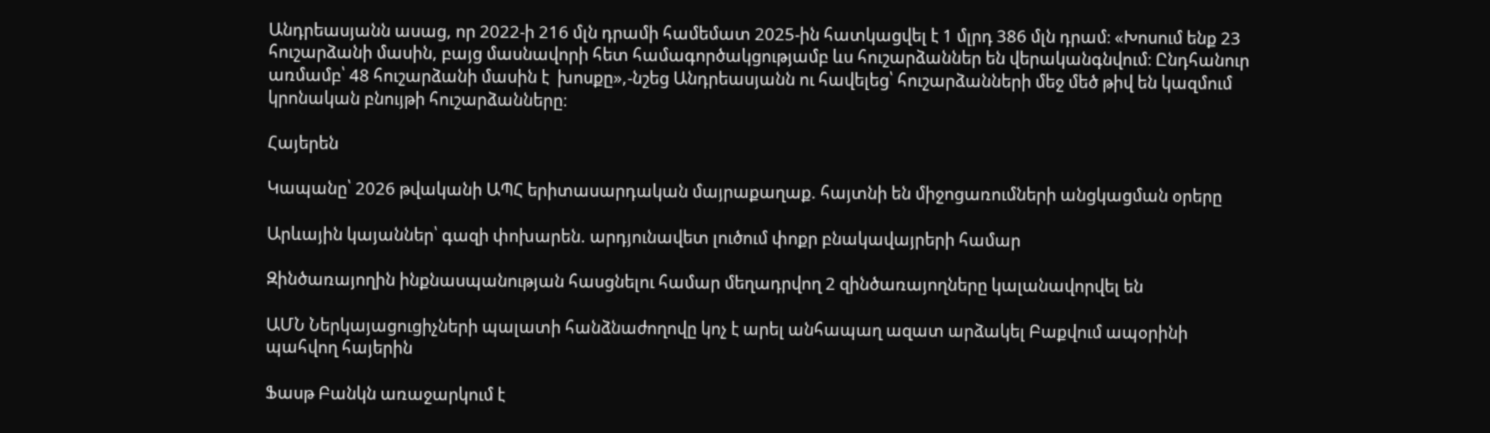Անդրեասյանն ասաց, որ 2022-ի 216 մլն դրամի համեմատ 2025-ին հատկացվել է 1 մլրդ 386 մլն դրամ։ «Խոսում ենք 23 հուշարձանի մասին, բայց մասնավորի հետ համագործակցությամբ ևս հուշարձաններ են վերականգնվում։ Ընդհանուր առմամբ՝ 48 հուշարձանի մասին է  խոսքը»,-նշեց Անդրեասյանն ու հավելեց՝ հուշարձանների մեջ մեծ թիվ են կազմում կրոնական բնույթի հուշարձանները։

Հայերեն

Կապանը՝ 2026 թվականի ԱՊՀ երիտասարդական մայրաքաղաք. հայտնի են միջոցառումների անցկացման օրերը

Արևային կայաններ՝ գազի փոխարեն. արդյունավետ լուծում փոքր բնակավայրերի համար

Զինծառայողին ինքնասպանության հասցնելու համար մեղադրվող 2 զինծառայողները կալանավորվել են

ԱՄՆ Ներկայացուցիչների պալատի հանձնաժողովը կոչ է արել անհապաղ ազատ արձակել Բաքվում ապօրինի պահվող հայերին

Ֆասթ Բանկն առաջարկում է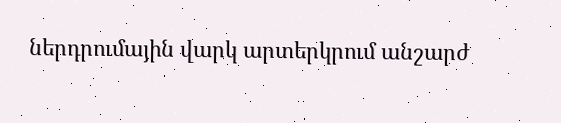ներդրումային վարկ արտերկրում անշարժ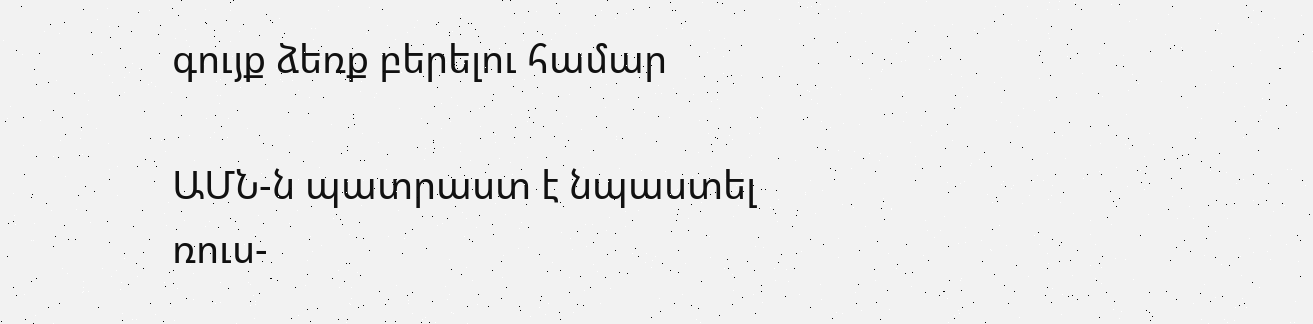գույք ձեռք բերելու համար

ԱՄՆ-ն պատրաստ է նպաստել ռուս-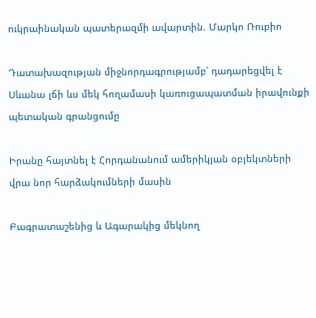ուկրաինական պատերազմի ավարտին. Մարկո Ռուբիո

Դատախազության միջնորդագրությամբ՝ դադարեցվել է Սևանա լճի ևս մեկ հողամասի կառուցապատման իրավունքի պետական գրանցումը

Իրանը հայտնել է Հորդանանում ամերիկյան օբյեկտների վրա նոր հարձակումների մասին

Բագրատաշենից և Ագարակից մեկնող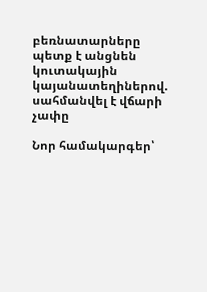բեռնատարները պետք է անցնեն կուտակային կայանատեղիներով. սահմանվել է վճարի չափը

Նոր համակարգեր՝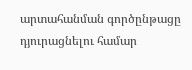արտահանման գործընթացը դյուրացնելու համար